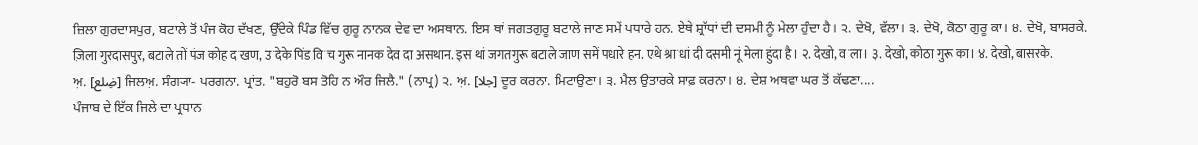ਜ਼ਿਲਾ ਗੁਰਦਾਸਪੁਰ, ਬਟਾਲੇ ਤੋਂ ਪੰਜ ਕੋਹ ਦੱਖਣ, ਉੱਦੇਕੇ ਪਿੰਡ ਵਿੱਚ ਗੁਰੂ ਨਾਨਕ ਦੇਵ ਦਾ ਅਸਥਾਨ. ਇਸ ਥਾਂ ਜਗਤਗੁਰੂ ਬਟਾਲੇ ਜਾਣ ਸਮੇਂ ਪਧਾਰੇ ਹਨ. ਏਥੇ ਸ਼੍ਰਾੱਧਾਂ ਦੀ ਦਸਮੀ ਨੂੰ ਮੇਲਾ ਹੁੰਦਾ ਹੈ। ੨. ਦੇਖੋ, ਵੱਲਾ। ੩. ਦੇਖੋ, ਕੋਠਾ ਗੁਰੂ ਕਾ। ੪. ਦੇਖੋ, ਬਾਸਰਕੇ.
ज़िला गुरदासपुर, बटाले तों पंज कोह दॱखण, उॱदेके पिंड विॱच गुरू नानक देव दा असथान. इस थां जगतगुरू बटाले जाण समें पधारे हन. एथे श्राॱधां दी दसमी नूं मेला हुंदा है। २. देखो, वॱला। ३. देखो, कोठा गुरू का। ४. देखो, बासरके.
ਅ਼. [ضِلع] ਜਿਲਅ਼. ਸੰਗ੍ਯਾ- ਪਰਗਨਾ. ਪ੍ਰਾਂਤ. "ਬਹੁਰੋ ਬਸ ਤੋਹਿ ਨ ਔਰ ਜਿਲੈ." (ਨਾਪ੍ਰ) ੨. ਅ਼. [جلا] ਦੂਰ ਕਰਨਾ. ਮਿਟਾਉਣਾ। ੩. ਮੈਲ ਉਤਾਰਕੇ ਸਾਫ਼ ਕਰਨਾ। ੪. ਦੇਸ਼ ਅਥਵਾ ਘਰ ਤੋਂ ਕੱਢਣਾ....
ਪੰਜਾਬ ਦੇ ਇੱਕ ਜਿਲੇ ਦਾ ਪ੍ਰਧਾਨ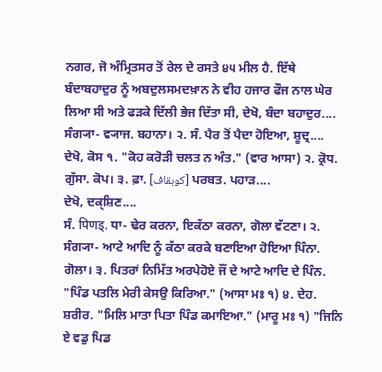ਨਗਰ, ਜੋ ਅੰਮ੍ਰਿਤਸਰ ਤੋਂ ਰੇਲ ਦੇ ਰਸਤੇ ੪੫ ਮੀਲ ਹੈ. ਇੱਥੇ ਬੰਦਾਬਹਾਦੁਰ ਨੂੰ ਅਬਦੁਲਸਮਦਖ਼ਾਨ ਨੇ ਵੀਹ ਹਜਾਰ ਫੌਜ ਨਾਲ ਘੇਰ ਲਿਆ ਸੀ ਅਤੇ ਫੜਕੇ ਦਿੱਲੀ ਭੇਜ ਦਿੱਤਾ ਸੀ, ਦੇਖੋ, ਬੰਦਾ ਬਹਾਦੁਰ....
ਸੰਗ੍ਯਾ- ਵ੍ਯਾਜ. ਬਹਾਨਾ। ੨. ਸੰ. ਪੈਰ ਤੋਂ ਪੈਦਾ ਹੋਇਆ, ਸ਼ੂਦ੍ਰ....
ਦੇਖੋ, ਕੋਸ ੧. "ਕੋਹ ਕਰੋੜੀ ਚਲਤ ਨ ਅੰਤ." (ਵਾਰ ਆਸਾ) ੨. ਕ੍ਰੋਧ. ਗੁੱਸਾ. ਕੋਪ। ੩. ਫ਼ਾ. [کوہقاف] ਪਰਬਤ. ਪਹਾੜ....
ਦੇਖੋ, ਦਕ੍ਸ਼ਿਣ....
ਸੰ. पिणड्. ਧਾ- ਢੇਰ ਕਰਨਾ, ਇਕੱਠਾ ਕਰਨਾ, ਗੋਲਾ ਵੱਟਣਾ। ੨. ਸੰਗ੍ਯਾ- ਆਟੇ ਆਦਿ ਨੂੰ ਕੱਠਾ ਕਰਕੇ ਬਣਾਇਆ ਹੋਇਆ ਪਿੰਨਾ. ਗੋਲਾ। ੩. ਪਿਤਰਾਂ ਨਿਮਿੱਤ ਅਰਪੇਹੋਏ ਜੌਂ ਦੇ ਆਟੇ ਆਦਿ ਦੇ ਪਿੰਨ. "ਪਿੰਡ ਪਤਲਿ ਮੇਰੀ ਕੇਸਉ ਕਿਰਿਆ." (ਆਸਾ ਮਃ ੧) ੪. ਦੇਹ. ਸ਼ਰੀਰ. "ਮਿਲਿ ਮਾਤਾ ਪਿਤਾ ਪਿੰਡ ਕਮਾਇਆ." (ਮਾਰੂ ਮਃ ੧) "ਜਿਨਿ ਏ ਵਡੁ ਪਿਡ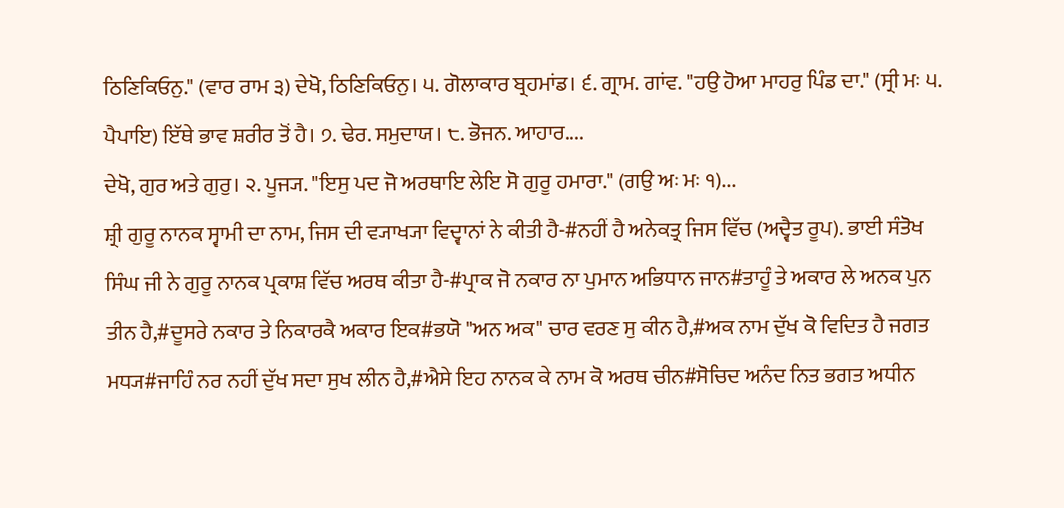ਠਿਣਿਕਿਓਨੁ." (ਵਾਰ ਰਾਮ ੩) ਦੇਖੋ, ਠਿਣਿਕਿਓਨੁ। ੫. ਗੋਲਾਕਾਰ ਬ੍ਰਹਮਾਂਡ। ੬. ਗ੍ਰਾਮ. ਗਾਂਵ. "ਹਉ ਹੋਆ ਮਾਹਰੁ ਪਿੰਡ ਦਾ." (ਸ੍ਰੀ ਮਃ ੫. ਪੈਪਾਇ) ਇੱਥੇ ਭਾਵ ਸ਼ਰੀਰ ਤੋਂ ਹੈ। ੭. ਢੇਰ. ਸਮੁਦਾਯ। ੮. ਭੋਜਨ. ਆਹਾਰ....
ਦੇਖੋ, ਗੁਰ ਅਤੇ ਗੁਰੁ। ੨. ਪੂਜ੍ਯ. "ਇਸੁ ਪਦ ਜੋ ਅਰਥਾਇ ਲੇਇ ਸੋ ਗੁਰੂ ਹਮਾਰਾ." (ਗਉ ਅਃ ਮਃ ੧)...
ਸ਼੍ਰੀ ਗੁਰੂ ਨਾਨਕ ਸ੍ਵਾਮੀ ਦਾ ਨਾਮ, ਜਿਸ ਦੀ ਵ੍ਯਾਖ੍ਯਾ ਵਿਦ੍ਵਾਨਾਂ ਨੇ ਕੀਤੀ ਹੈ-#ਨਹੀਂ ਹੈ ਅਨੇਕਤ੍ਰ ਜਿਸ ਵਿੱਚ (ਅਦ੍ਵੈਤ ਰੂਪ). ਭਾਈ ਸੰਤੋਖ ਸਿੰਘ ਜੀ ਨੇ ਗੁਰੂ ਨਾਨਕ ਪ੍ਰਕਾਸ਼ ਵਿੱਚ ਅਰਥ ਕੀਤਾ ਹੈ-#ਪ੍ਰਾਕ ਜੋ ਨਕਾਰ ਨਾ ਪੁਮਾਨ ਅਭਿਧਾਨ ਜਾਨ#ਤਾਹੂੰ ਤੇ ਅਕਾਰ ਲੇ ਅਨਕ ਪੁਨ ਤੀਨ ਹੈ,#ਦੂਸਰੇ ਨਕਾਰ ਤੇ ਨਿਕਾਰਕੈ ਅਕਾਰ ਇਕ#ਭਯੋ "ਅਨ ਅਕ" ਚਾਰ ਵਰਣ ਸੁ ਕੀਨ ਹੈ,#ਅਕ ਨਾਮ ਦੁੱਖ ਕੋ ਵਿਦਿਤ ਹੈ ਜਗਤ ਮਧ੍ਯ#ਜਾਹਿੰ ਨਰ ਨਹੀਂ ਦੁੱਖ ਸਦਾ ਸੁਖ ਲੀਨ ਹੈ,#ਐਸੇ ਇਹ ਨਾਨਕ ਕੇ ਨਾਮ ਕੋ ਅਰਥ ਚੀਨ#ਸੋਚਿਦ ਅਨੰਦ ਨਿਤ ਭਗਤ ਅਧੀਨ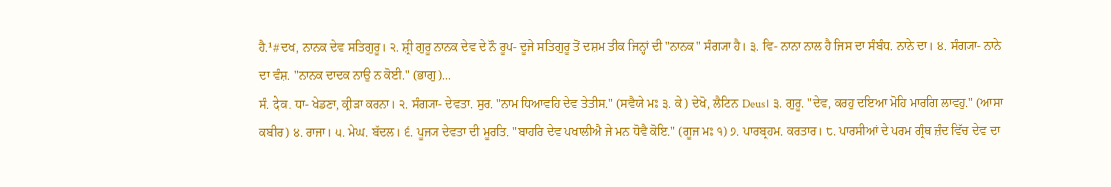ਹੈ.¹#ਦਖ, ਨਾਨਕ ਦੇਵ ਸਤਿਗੁਰੂ। ੨. ਸ਼੍ਰੀ ਗੁਰੂ ਨਾਨਕ ਦੇਵ ਦੇ ਨੌ ਰੂਪ- ਦੂਜੇ ਸਤਿਗੁਰੂ ਤੋਂ ਦਸ਼ਮ ਤੀਕ ਜਿਨ੍ਹਾਂ ਦੀ "ਨਾਨਕ" ਸੰਗ੍ਯਾ ਹੈ। ੩. ਵਿ- ਨਾਨਾ ਨਾਲ ਹੈ ਜਿਸ ਦਾ ਸੰਬੰਧ. ਨਾਨੇ ਦਾ। ੪. ਸੰਗ੍ਯਾ- ਨਾਨੇ ਦਾ ਵੰਸ਼. "ਨਾਨਕ ਦਾਦਕ ਨਾਉ ਨ ਕੋਈ." (ਭਾਗੁ)...
ਸੰ. देव. ਧਾ- ਖੇਡਣਾ, ਕ੍ਰੀੜਾ ਕਰਨਾ। ੨. ਸੰਗ੍ਯਾ- ਦੇਵਤਾ. ਸੁਰ. "ਨਾਮ ਧਿਆਵਹਿ ਦੇਵ ਤੇਤੀਸ." (ਸਵੈਯੇ ਮਃ ੩. ਕੇ) ਦੇਖੋ, ਲੈਟਿਨ Deus। ੩. ਗੁਰੂ. "ਦੇਵ, ਕਰਹੁ ਦਇਆ ਮੋਹਿ ਮਾਰਗਿ ਲਾਵਹੁ." (ਆਸਾ ਕਬੀਰ) ੪. ਰਾਜਾ। ੫. ਮੇਘ. ਬੱਦਲ। ੬. ਪੂਜ੍ਯ ਦੇਵਤਾ ਦੀ ਮੂਰਤਿ. "ਬਾਹਰਿ ਦੇਵ ਪਖਾਲੀਐ ਜੇ ਮਨ ਧੋਵੈ ਕੋਇ." (ਗੂਜ ਮਃ ੧) ੭. ਪਾਰਬ੍ਰਹਮ. ਕਰਤਾਰ। ੮. ਪਾਰਸੀਆਂ ਦੇ ਪਰਮ ਗ੍ਰੰਥ ਜ਼ੰਦ ਵਿੱਚ ਦੇਵ ਦਾ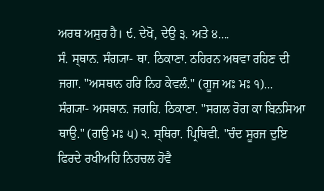ਅਰਥ ਅਸੁਰ ਹੈ। ੯. ਦੇਖੋ, ਦੇਉ ੩. ਅਤੇ ੪....
ਸੰ. ਸ੍ਥਾਨ. ਸੰਗ੍ਯਾ- ਥਾ. ਠਿਕਾਣਾ. ਠਹਿਰਨ ਅਥਵਾ ਰਹਿਣ ਦੀ ਜਗਾ. "ਅਸਥਾਨ ਹਰਿ ਨਿਹ ਕੇਵਲੰ." (ਗੂਜ ਅਃ ਮਃ ੧)...
ਸੰਗ੍ਯਾ- ਅਸਥਾਨ. ਜਗਹਿ. ਠਿਕਾਣਾ. "ਸਗਲ ਰੋਗ ਕਾ ਬਿਨਸਿਆ ਥਾਉ." (ਗਉ ਮਃ ੫) ੨. ਸ੍ਥਿਰਾ. ਪ੍ਰਿਥਿਵੀ. "ਚੰਦ ਸੂਰਜ ਦੁਇ ਫਿਰਦੇ ਰਖੀਅਹਿ ਨਿਹਚਲ ਹੋਵੈ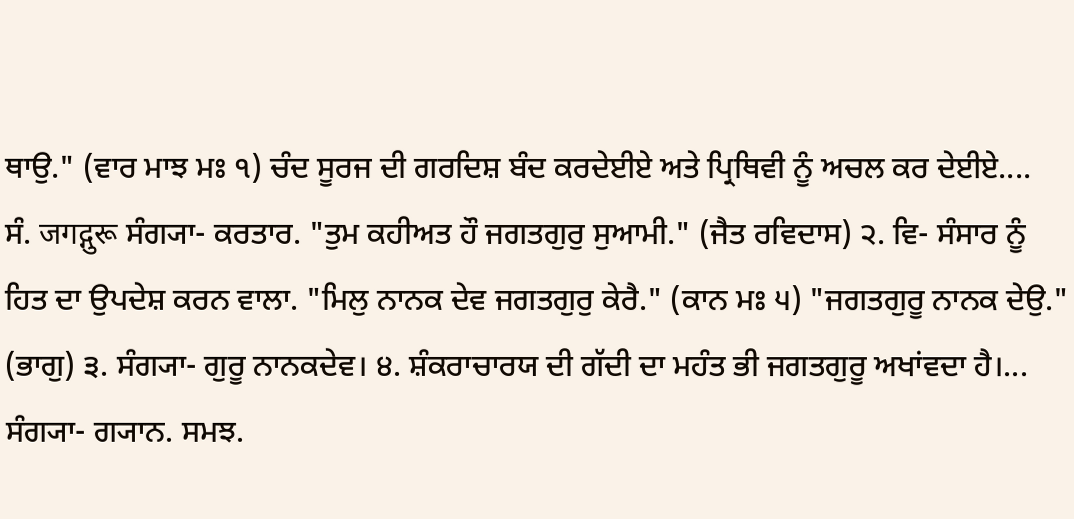ਥਾਉ." (ਵਾਰ ਮਾਝ ਮਃ ੧) ਚੰਦ ਸੂਰਜ ਦੀ ਗਰਦਿਸ਼ ਬੰਦ ਕਰਦੇਈਏ ਅਤੇ ਪ੍ਰਿਥਿਵੀ ਨੂੰ ਅਚਲ ਕਰ ਦੇਈਏ....
ਸੰ. जगद्गुरू ਸੰਗ੍ਯਾ- ਕਰਤਾਰ. "ਤੁਮ ਕਹੀਅਤ ਹੌ ਜਗਤਗੁਰੁ ਸੁਆਮੀ." (ਜੈਤ ਰਵਿਦਾਸ) ੨. ਵਿ- ਸੰਸਾਰ ਨੂੰ ਹਿਤ ਦਾ ਉਪਦੇਸ਼ ਕਰਨ ਵਾਲਾ. "ਮਿਲੁ ਨਾਨਕ ਦੇਵ ਜਗਤਗੁਰੁ ਕੇਰੈ." (ਕਾਨ ਮਃ ੫) "ਜਗਤਗੁਰੂ ਨਾਨਕ ਦੇਉ." (ਭਾਗੁ) ੩. ਸੰਗ੍ਯਾ- ਗੁਰੂ ਨਾਨਕਦੇਵ। ੪. ਸ਼ੰਕਰਾਚਾਰਯ ਦੀ ਗੱਦੀ ਦਾ ਮਹੰਤ ਭੀ ਜਗਤਗੁਰੂ ਅਖਾਂਵਦਾ ਹੈ।...
ਸੰਗ੍ਯਾ- ਗ੍ਯਾਨ. ਸਮਝ.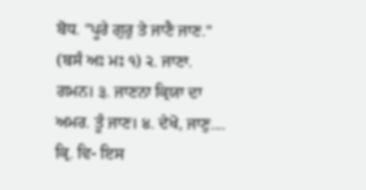ਬੋਧ. "ਪੂਰੇ ਗੁਰੁ ਤੇ ਜਾਣੈ ਜਾਣ." (ਬਸੰ ਅਃ ਮਃ ੧) ੨. ਜਾਣਾ. ਗਮਨ। ੩. ਜਾਣਨਾ ਕ੍ਰਿਯਾ ਦਾ ਅਮਰ. ਤੂੰ ਜਾਣ। ੪. ਦੇਖੋ, ਜਾਣੁ....
ਕ੍ਰਿ. ਵਿ- ਇਸ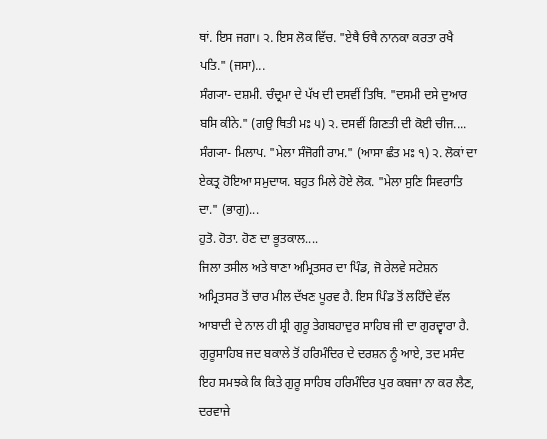ਥਾਂ. ਇਸ ਜਗਾ। ੨. ਇਸ ਲੋਕ ਵਿੱਚ. "ਏਥੈ ਓਥੈ ਨਾਨਕਾ ਕਰਤਾ ਰਖੈ ਪਤਿ." (ਜਸਾ)...
ਸੰਗ੍ਯਾ- ਦਸ਼ਮੀ. ਚੰਦ੍ਰਮਾ ਦੇ ਪੱਖ ਦੀ ਦਸਵੀਂ ਤਿਥਿ. "ਦਸਮੀ ਦਸੇ ਦੁਆਰ ਬਸਿ ਕੀਨੇ." (ਗਉ ਥਿਤੀ ਮਃ ੫) ੨. ਦਸਵੀਂ ਗਿਣਤੀ ਦੀ ਕੋਈ ਚੀਜ....
ਸੰਗ੍ਯਾ- ਮਿਲਾਪ. "ਮੇਲਾ ਸੰਜੋਗੀ ਰਾਮ." (ਆਸਾ ਛੰਤ ਮਃ ੧) ੨. ਲੋਕਾਂ ਦਾ ਏਕਤ੍ਰ ਹੋਇਆ ਸਮੁਦਾਯ. ਬਹੁਤ ਮਿਲੇ ਹੋਏ ਲੋਕ. "ਮੇਲਾ ਸੁਣਿ ਸਿਵਰਾਤਿ ਦਾ." (ਭਾਗੁ)...
ਹੁਤੋ. ਹੋਤਾ. ਹੋਣ ਦਾ ਭੂਤਕਾਲ....
ਜਿਲਾ ਤਸੀਲ ਅਤੇ ਥਾਣਾ ਅਮ੍ਰਿਤਸਰ ਦਾ ਪਿੰਡ, ਜੋ ਰੇਲਵੇ ਸਟੇਸ਼ਨ ਅਮ੍ਰਿਤਸਰ ਤੋਂ ਚਾਰ ਮੀਲ ਦੱਖਣ ਪੂਰਵ ਹੈ. ਇਸ ਪਿੰਡ ਤੋਂ ਲਹਿਁਦੇ ਵੱਲ ਆਬਾਦੀ ਦੇ ਨਾਲ ਹੀ ਸ਼੍ਰੀ ਗੁਰੂ ਤੇਗਬਹਾਦੁਰ ਸਾਹਿਬ ਜੀ ਦਾ ਗੁਰਦ੍ਵਾਰਾ ਹੈ. ਗੁਰੂਸਾਹਿਬ ਜਦ ਬਕਾਲੇ ਤੋਂ ਹਰਿਮੰਦਿਰ ਦੇ ਦਰਸ਼ਨ ਨੂੰ ਆਏ, ਤਦ ਮਸੰਦ ਇਹ ਸਮਝਕੇ ਕਿ ਕਿਤੇ ਗੁਰੂ ਸਾਹਿਬ ਹਰਿਮੰਦਿਰ ਪੁਰ ਕਬਜਾ ਨਾ ਕਰ ਲੈਣ, ਦਰਵਾਜੇ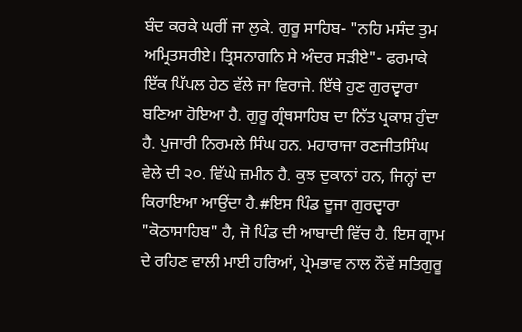ਬੰਦ ਕਰਕੇ ਘਰੀਂ ਜਾ ਲੁਕੇ. ਗੁਰੂ ਸਾਹਿਬ- "ਨਹਿ ਮਸੰਦ ਤੁਮ ਅਮ੍ਰਿਤਸਰੀਏ। ਤ੍ਰਿਸਨਾਗਨਿ ਸੇ ਅੰਦਰ ਸੜੀਏ"- ਫਰਮਾਕੇ ਇੱਕ ਪਿੱਪਲ ਹੇਠ ਵੱਲੇ ਜਾ ਵਿਰਾਜੇ. ਇੱਥੇ ਹੁਣ ਗੁਰਦ੍ਵਾਰਾ ਬਣਿਆ ਹੋਇਆ ਹੈ. ਗੁਰੂ ਗ੍ਰੰਥਸਾਹਿਬ ਦਾ ਨਿੱਤ ਪ੍ਰਕਾਸ਼ ਹੁੰਦਾ ਹੈ. ਪੁਜਾਰੀ ਨਿਰਮਲੇ ਸਿੰਘ ਹਨ. ਮਹਾਰਾਜਾ ਰਣਜੀਤਸਿੰਘ ਵੇਲੇ ਦੀ ੨੦. ਵਿੱਘੇ ਜ਼ਮੀਨ ਹੈ. ਕੁਝ ਦੁਕਾਨਾਂ ਹਨ, ਜਿਨ੍ਹਾਂ ਦਾ ਕਿਰਾਇਆ ਆਉਂਦਾ ਹੈ.#ਇਸ ਪਿੰਡ ਦੂਜਾ ਗੁਰਦ੍ਵਾਰਾ "ਕੋਠਾਸਾਹਿਬ" ਹੈ, ਜੋ ਪਿੰਡ ਦੀ ਆਬਾਦੀ ਵਿੱਚ ਹੈ. ਇਸ ਗ੍ਰਾਮ ਦੇ ਰਹਿਣ ਵਾਲੀ ਮਾਈ ਹਰਿਆਂ, ਪ੍ਰੇਮਭਾਵ ਨਾਲ ਨੌਵੇਂ ਸਤਿਗੁਰੂ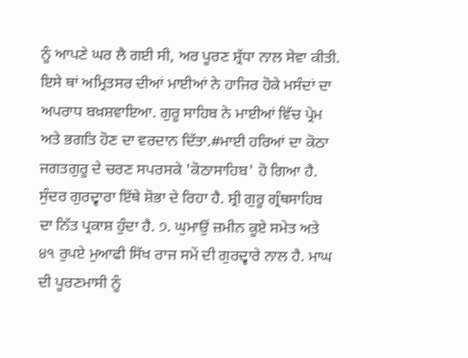ਨੂੰ ਆਪਣੇ ਘਰ ਲੈ ਗਈ ਸੀ, ਅਰ ਪੂਰਣ ਸ਼੍ਰੱਧਾ ਨਾਲ ਸੇਵਾ ਕੀਤੀ. ਇਸੇ ਥਾਂ ਅਮ੍ਰਿਤਸਰ ਦੀਆਂ ਮਾਈਆਂ ਨੇ ਹਾਜਿਰ ਹੋਕੇ ਮਸੰਦਾਂ ਦਾ ਅਪਰਾਧ ਬਖ਼ਸ਼ਵਾਇਆ. ਗੁਰੂ ਸਾਹਿਬ ਨੇ ਮਾਈਆਂ ਵਿੱਚ ਪ੍ਰੇਮ ਅਤੇ ਭਗਤਿ ਹੋਣ ਦਾ ਵਰਦਾਨ ਦਿੱਤਾ.#ਮਾਈ ਹਰਿਆਂ ਦਾ ਕੋਠਾ ਜਗਤਗੁਰੂ ਦੇ ਚਰਣ ਸਪਰਸਕੇ 'ਕੋਠਾਸਾਹਿਬ' ਹੋ ਗਿਆ ਹੈ. ਸੁੰਦਰ ਗੁਰਦ੍ਵਾਰਾ ਇੱਥੇ ਸ਼ੋਭਾ ਦੇ ਰਿਹਾ ਹੈ. ਸ਼੍ਰੀ ਗੁਰੂ ਗ੍ਰੰਥਸਾਹਿਬ ਦਾ ਨਿੱਤ ਪ੍ਰਕਾਸ਼ ਹੁੰਦਾ ਹੈ. ੭. ਘੁਮਾਉਂ ਜ਼ਮੀਨ ਕੂਏ ਸਮੇਤ ਅਤੇ ੪੧ ਰੁਪਏ ਮੁਆਫੀ ਸਿੱਖ ਰਾਜ ਸਮੇਂ ਦੀ ਗੁਰਦ੍ਵਾਰੇ ਨਾਲ ਹੈ. ਮਾਘ ਦੀ ਪੂਰਣਮਾਸੀ ਨੂੰ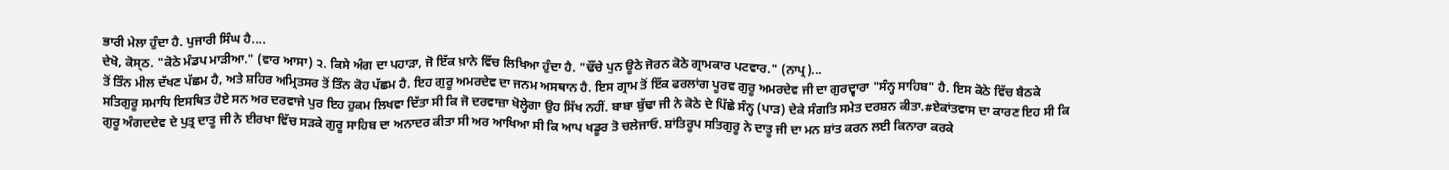ਭਾਰੀ ਮੇਲਾ ਹੁੰਦਾ ਹੈ. ਪੁਜਾਰੀ ਸਿੰਘ ਹੈ....
ਦੇਖੋ, ਕੋਸ੍ਠ. "ਕੋਠੇ ਮੰਡਪ ਮਾੜੀਆ." (ਵਾਰ ਆਸਾ) ੨. ਕਿਸੇ ਅੰਗ ਦਾ ਪਹਾੜਾ, ਜੋ ਇੱਕ ਖ਼ਾਨੇ ਵਿੱਚ ਲਿਖਿਆ ਹੁੰਦਾ ਹੈ. "ਢੌਂਚੇ ਪੁਨ ਊਠੇ ਜੋਰਨ ਕੋਠੇ ਗ੍ਰਾਮਕਾਰ ਪਟਵਾਰ." (ਨਾਪ੍ਰ)...
ਤੋਂ ਤਿੰਨ ਮੀਲ ਦੱਖਣ ਪੱਛਮ ਹੈ, ਅਤੇ ਸ਼ਹਿਰ ਅਮ੍ਰਿਤਸਰ ਤੋਂ ਤਿੰਨ ਕੋਹ ਪੱਛਮ ਹੈ. ਇਹ ਗੁਰੂ ਅਮਰਦੇਵ ਦਾ ਜਨਮ ਅਸਥਾਨ ਹੈ. ਇਸ ਗ੍ਰਾਮ ਤੋਂ ਇੱਕ ਫਰਲਾਂਗ ਪੂਰਵ ਗੁਰੂ ਅਮਰਦੇਵ ਜੀ ਦਾ ਗੁਰਦ੍ਵਾਰਾ "ਸੰਨ੍ਹ ਸਾਹਿਬ" ਹੈ. ਇਸ ਕੋਠੇ ਵਿੱਚ ਬੈਠਕੇ ਸਤਿਗੁਰੂ ਸਮਾਧਿ ਇਸਥਿਤ ਹੋਏ ਸਨ ਅਰ ਦਰਵਾਜੇ ਪੁਰ ਇਹ ਹੁਕਮ ਲਿਖਵਾ ਦਿੱਤਾ ਸੀ ਕਿ ਜੋ ਦਰਵਾਜ਼ਾ ਖੋਲ੍ਹੇਗਾ ਉਹ ਸਿੱਖ ਨਹੀਂ. ਬਾਬਾ ਬੁੱਢਾ ਜੀ ਨੇ ਕੋਠੇ ਦੇ ਪਿੱਛੇ ਸੰਨ੍ਹ (ਪਾੜ) ਦੇਕੇ ਸੰਗਤਿ ਸਮੇਤ ਦਰਸ਼ਨ ਕੀਤਾ.#ਏਕਾਂਤਵਾਸ ਦਾ ਕਾਰਣ ਇਹ ਸੀ ਕਿ ਗੁਰੂ ਅੰਗਦਦੇਵ ਦੇ ਪੁਤ੍ਰ ਦਾਤੂ ਜੀ ਨੇ ਈਰਖਾ ਵਿੱਚ ਸੜਕੇ ਗੁਰੂ ਸਾਹਿਬ ਦਾ ਅਨਾਦਰ ਕੀਤਾ ਸੀ ਅਰ ਆਖਿਆ ਸੀ ਕਿ ਆਪ ਖਡੂਰ ਤੋ ਚਲੇਜਾਓ. ਸ਼ਾਂਤਿਰੂਪ ਸਤਿਗੁਰੂ ਨੇ ਦਾਤੂ ਜੀ ਦਾ ਮਨ ਸ਼ਾਂਤ ਕਰਨ ਲਈ ਕਿਨਾਰਾ ਕਰਕੇ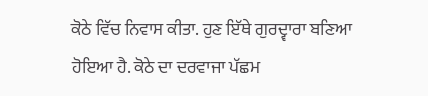ਕੋਠੇ ਵਿੱਚ ਨਿਵਾਸ ਕੀਤਾ. ਹੁਣ ਇੱਥੇ ਗੁਰਦ੍ਵਾਰਾ ਬਣਿਆ ਹੋਇਆ ਹੈ. ਕੋਠੇ ਦਾ ਦਰਵਾਜਾ ਪੱਛਮ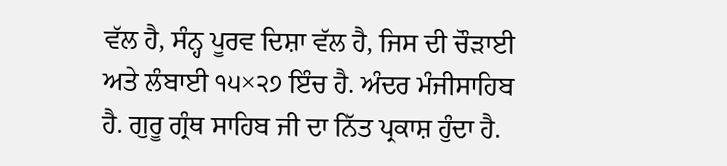ਵੱਲ ਹੈ, ਸੰਨ੍ਹ ਪੂਰਵ ਦਿਸ਼ਾ ਵੱਲ ਹੈ, ਜਿਸ ਦੀ ਚੌੜਾਈ ਅਤੇ ਲੰਬਾਈ ੧੫×੨੭ ਇੰਚ ਹੈ. ਅੰਦਰ ਮੰਜੀਸਾਹਿਬ ਹੈ. ਗੁਰੂ ਗ੍ਰੰਥ ਸਾਹਿਬ ਜੀ ਦਾ ਨਿੱਤ ਪ੍ਰਕਾਸ਼ ਹੁੰਦਾ ਹੈ.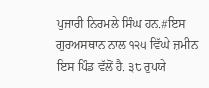ਪੁਜਾਰੀ ਨਿਰਮਲੇ ਸਿੰਘ ਹਨ.#ਇਸ ਗੁਰਅਸਥਾਨ ਨਾਲ ੧੨੫ ਵਿੱਘੇ ਜ਼ਮੀਨ ਇਸ ਪਿੰਡ ਵੱਲੋਂ ਹੈ. ੩੮ ਰੁਪਯੇ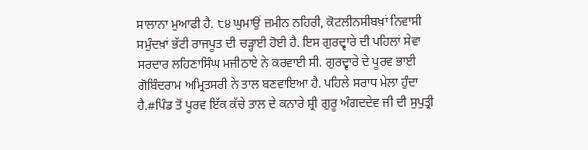ਸਾਲਾਨਾ ਮੁਆਫੀ ਹੈ. ੮੪ ਘੁਮਾਉਂ ਜ਼ਮੀਨ ਨਹਿਰੀ, ਕੋਟਲੀਨਸੀਬਖ਼ਾਂ ਨਿਵਾਸੀ ਸਮੁੰਦਖ਼ਾਂ ਭੱਟੀ ਰਾਜਪੂਤ ਦੀ ਚੜ੍ਹਾਈ ਹੋਈ ਹੈ. ਇਸ ਗੁਰਦ੍ਵਾਰੇ ਦੀ ਪਹਿਲਾਂ ਸੇਵਾ ਸਰਦਾਰ ਲਹਿਣਾਸਿੰਘ ਮਜੀਠਾਏ ਨੇ ਕਰਵਾਈ ਸੀ. ਗੁਰਦ੍ਵਾਰੇ ਦੇ ਪੂਰਵ ਭਾਈ ਗੋਬਿੰਦਰਾਮ ਅਮ੍ਰਿਤਸਰੀ ਨੇ ਤਾਲ ਬਣਵਾਇਆ ਹੈ. ਪਹਿਲੇ ਸਰਾਧ ਮੇਲਾ ਹੁੰਦਾ ਹੈ.#ਪਿੰਡ ਤੋਂ ਪੂਰਵ ਇੱਕ ਕੱਚੇ ਤਾਲ ਦੇ ਕਨਾਰੇ ਸ਼੍ਰੀ ਗੁਰੂ ਅੰਗਦਦੇਵ ਜੀ ਦੀ ਸੁਪੁਤ੍ਰੀ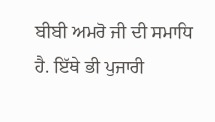ਬੀਬੀ ਅਮਰੋ ਜੀ ਦੀ ਸਮਾਧਿ ਹੈ. ਇੱਥੇ ਭੀ ਪੁਜਾਰੀ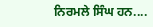ਨਿਰਮਲੇ ਸਿੰਘ ਹਨ....